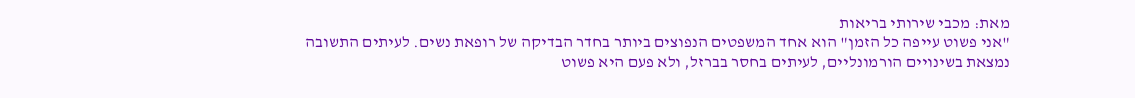מאת: מכבי שירותי בריאות
"אני פשוט עייפה כל הזמן" הוא אחד המשפטים הנפוצים ביותר בחדר הבדיקה של רופאת נשים. לעיתים התשובה נמצאת בשינויים הורמונליים, לעיתים בחסר בברזל, ולא פעם היא פשוט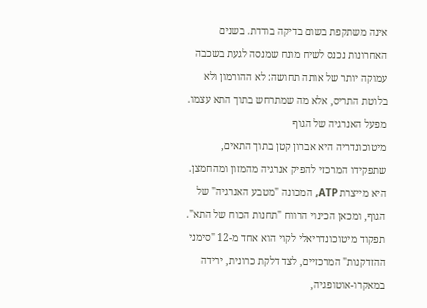אינה משתקפת בשום בדיקה בודדת. בשנים האחרונות נכנס לשיח מונח שמנסה לגעת בשכבה עמוקה יותר של אותה תחושה: לא ההורמון ולא בלוטת התריס, אלא מה שמתרחש בתוך התא עצמו.
מפעל האנרגיה של הגוף
מיטוכונדריה היא אברון קטן בתוך התאים, שתפקידו המרכזי להפיק אנרגיה מהמזון ומהחמצן. היא מייצרת ATP, המכונה "מטבע האנרגיה" של הגוף, ומכאן הכינוי הרווח "תחנות הכוח של התא". תפקוד מיטוכונדריאלי לקוי הוא אחד מ-12 "סימני ההזדקנות" המרכזיים, לצד דלקת כרונית, ירידה במאקרו-אוטופגיה,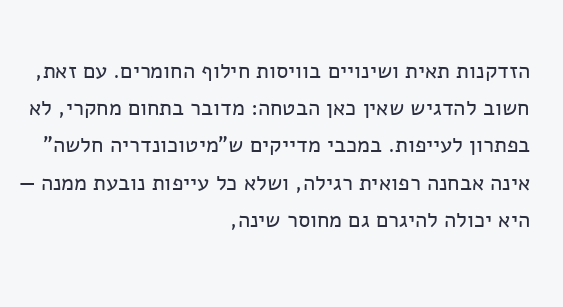הזדקנות תאית ושינויים בוויסות חילוף החומרים. עם זאת, חשוב להדגיש שאין כאן הבטחה: מדובר בתחום מחקרי, לא בפתרון לעייפות. במכבי מדייקים ש"מיטוכונדריה חלשה" אינה אבחנה רפואית רגילה, ושלא כל עייפות נובעת ממנה — היא יכולה להיגרם גם מחוסר שינה,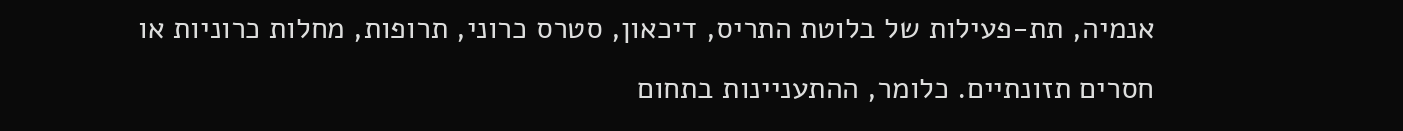אנמיה, תת-פעילות של בלוטת התריס, דיכאון, סטרס כרוני, תרופות, מחלות כרוניות או חסרים תזונתיים. כלומר, ההתעניינות בתחום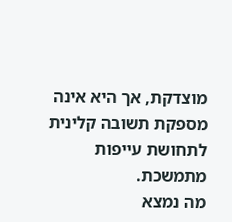מוצדקת, אך היא אינה מספקת תשובה קלינית לתחושת עייפות מתמשכת.
מה נמצא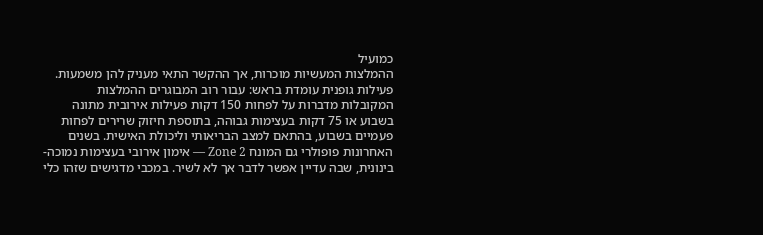כמועיל
ההמלצות המעשיות מוכרות, אך ההקשר התאי מעניק להן משמעות. פעילות גופנית עומדת בראש: עבור רוב המבוגרים ההמלצות המקובלות מדברות על לפחות 150 דקות פעילות אירובית מתונה בשבוע או 75 דקות בעצימות גבוהה, בתוספת חיזוק שרירים לפחות פעמיים בשבוע, בהתאם למצב הבריאותי וליכולת האישית. בשנים האחרונות פופולרי גם המונח Zone 2 — אימון אירובי בעצימות נמוכה-בינונית, שבה עדיין אפשר לדבר אך לא לשיר. במכבי מדגישים שזהו כלי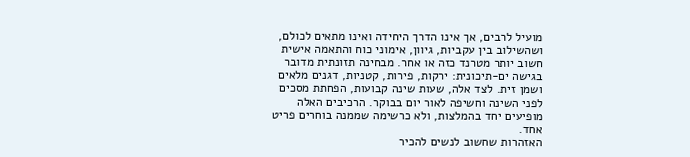מועיל לרבים, אך אינו הדרך היחידה ואינו מתאים לכולם, ושהשילוב בין עקביות, גיוון, אימוני כוח והתאמה אישית חשוב יותר מטרנד כזה או אחר. מבחינה תזונתית מדובר בגישה ים-תיכונית: ירקות, פירות, קטניות, דגנים מלאים ושמן זית. לצד אלה, שעות שינה קבועות, הפחתת מסכים לפני השינה וחשיפה לאור יום בבוקר. הרכיבים האלה מופיעים יחד בהמלצות, ולא כרשימה שממנה בוחרים פריט אחד.
האזהרות שחשוב לנשים להכיר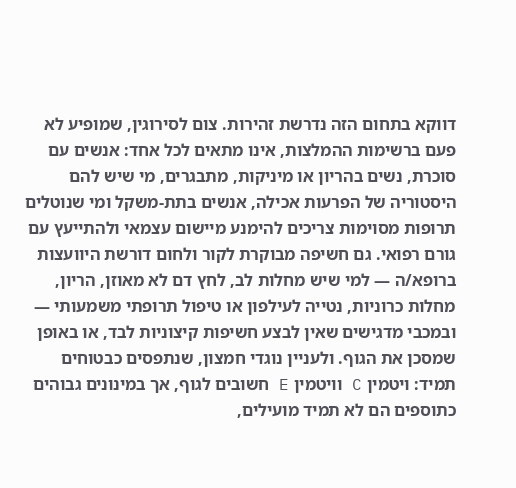דווקא בתחום הזה נדרשת זהירות. צום לסירוגין, שמופיע לא פעם ברשימות ההמלצות, אינו מתאים לכל אחד: אנשים עם סוכרת, נשים בהריון או מיניקות, מתבגרים, מי שיש להם היסטוריה של הפרעות אכילה, אנשים בתת-משקל ומי שנוטלים תרופות מסוימות צריכים להימנע מיישום עצמאי ולהתייעץ עם גורם רפואי. גם חשיפה מבוקרת לקור ולחום דורשת היוועצות ברופא/ה — למי שיש מחלות לב, לחץ דם לא מאוזן, הריון, מחלות כרוניות, נטייה לעילפון או טיפול תרופתי משמעותי — ובמכבי מדגישים שאין לבצע חשיפות קיצוניות לבד, או באופן שמסכן את הגוף. ולעניין נוגדי חמצון, שנתפסים כבטוחים תמיד: ויטמין C וויטמין E חשובים לגוף, אך במינונים גבוהים כתוספים הם לא תמיד מועילים,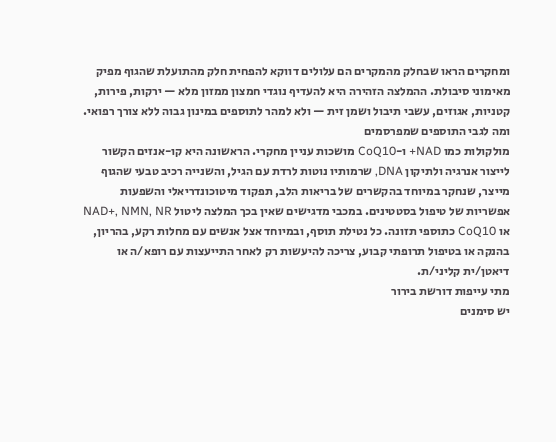ומחקרים הראו שבחלק מהמקרים הם עלולים דווקא להפחית חלק מהתועלת שהגוף מפיק מאימוני סיבולת. ההמלצה הזהירה היא להעדיף נוגדי חמצון ממזון מלא — ירקות, פירות, קטניות, אגוזים, עשבי תיבול ושמן זית — ולא למהר לתוספים במינון גבוה ללא צורך רפואי.
ומה לגבי התוספים שמפרסמים
מולקולות כמו NAD+ ו-CoQ10 מושכות עניין מחקרי. הראשונה היא קו-אנזים הקשור לייצור אנרגיה ולתיקון DNA, שרמותיו נוטות לרדת עם הגיל, והשנייה רכיב טבעי שהגוף מייצר, שנחקר במיוחד בהקשרים של בריאות הלב, תפקוד מיטוכונדריאלי והשפעות אפשריות של טיפול בסטטינים. במכבי מדגישים שאין בכך המלצה ליטול NAD+, NMN, NR או CoQ10 כתוספי תזונה. כל נטילת תוסף, ובמיוחד אצל אנשים עם מחלות רקע, בהריון, בהנקה או בטיפול תרופתי קבוע, צריכה להיעשות רק לאחר התייעצות עם רופא/ה או דיאטן/ית קליני/ת.
מתי עייפות דורשת בירור
יש סימנים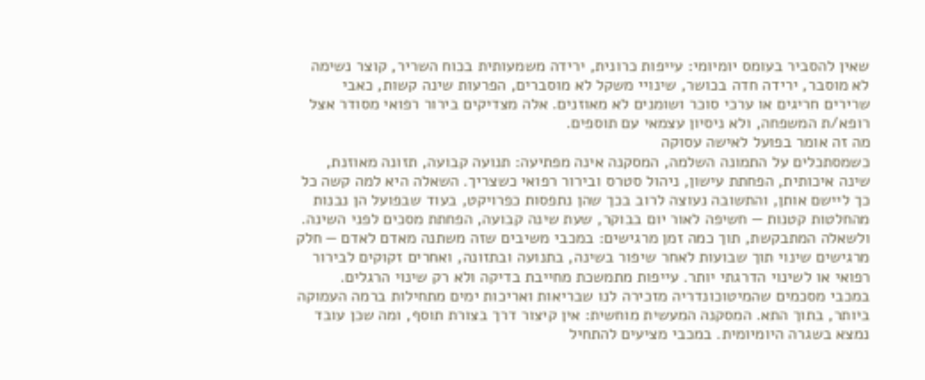שאין להסביר בעומס יומיומי: עייפות כרונית, ירידה משמעותית בכוח השריר, קוצר נשימה לא מוסבר, ירידה חדה בכושר, שינויי משקל לא מוסברים, הפרעות שינה קשות, כאבי שרירים חריגים או ערכי סוכר ושומנים לא מאוזנים. אלה מצדיקים בירור רפואי מסודר אצל רופא/ת המשפחה, ולא ניסיון עצמאי עם תוספים.
מה זה אומר בפועל לאישה עסוקה
כשמסתכלים על התמונה השלמה, המסקנה אינה מפתיעה: תנועה קבועה, תזונה מאוזנת, שינה איכותית, הפחתת עישון, ניהול סטרס ובירור רפואי כשצריך. השאלה היא למה קשה כל כך ליישם אותן, והתשובה נעוצה לרוב בכך שהן נתפסות כפרויקט, בעוד שבפועל הן נבנות מהחלטות קטנות — חשיפה לאור יום בבוקר, שעת שינה קבועה, הפחתת מסכים לפני השינה. ולשאלה המתבקשת, תוך כמה זמן מרגישים: במכבי משיבים שזה משתנה מאדם לאדם — חלק מרגישים שינוי תוך שבועות לאחר שיפור בשינה, בתנועה ובתזונה, ואחרים זקוקים לבירור רפואי או לשינוי הדרגתי יותר. עייפות מתמשכת מחייבת בדיקה ולא רק שינוי הרגלים.
במכבי מסכמים שהמיטוכונדריה מזכירה לנו שבריאות ואריכות ימים מתחילות ברמה העמוקה ביותר, בתוך התא. המסקנה המעשית מוחשית: אין קיצור דרך בצורת תוסף, ומה שכן עובד נמצא בשגרה היומיומית. במכבי מציעים להתחיל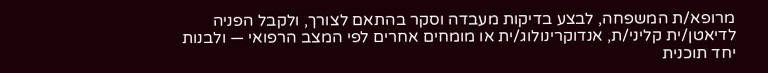מרופא/ת המשפחה, לבצע בדיקות מעבדה וסקר בהתאם לצורך, ולקבל הפניה לדיאטן/ית קליני/ת, אנדוקרינולוג/ית או מומחים אחרים לפי המצב הרפואי — ולבנות יחד תוכנית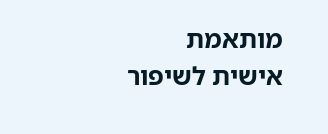מותאמת אישית לשיפור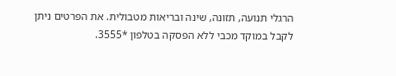הרגלי תנועה, תזונה, שינה ובריאות מטבולית. את הפרטים ניתן לקבל במוקד מכבי ללא הפסקה בטלפון *3555.